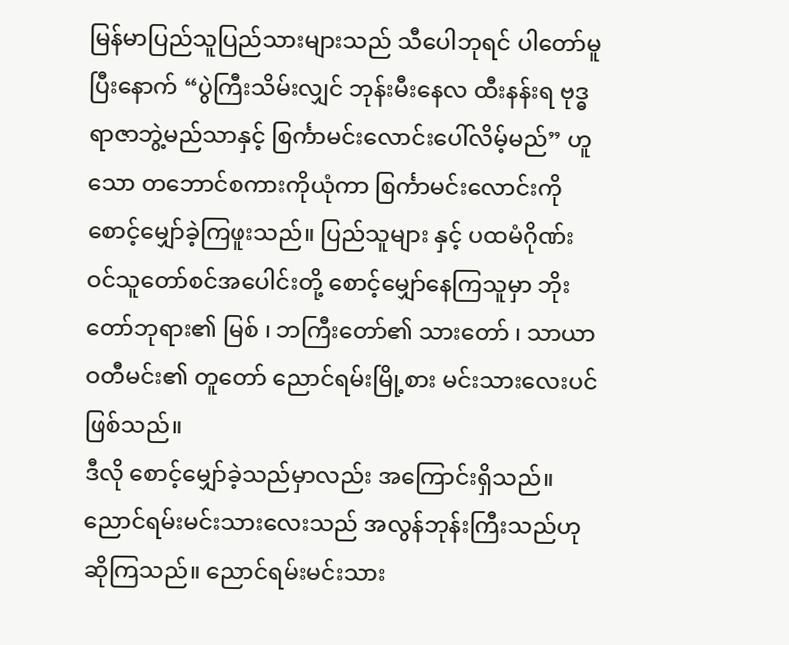မြန်မာပြည်သူပြည်သားများသည် သီပေါဘုရင် ပါတော်မူပြီးနောက် “ပွဲကြီးသိမ်းလျှင် ဘုန်းမီးနေလ ထီးနန်းရ ဗုဒ္ဓရာဇာဘွဲ့မည်သာနှင့် စြင်္ကာမင်းလောင်းပေါ်လိမ့်မည်” ဟူသော တဘောင်စကားကိုယုံကာ စြင်္ကာမင်းလောင်းကိုစောင့်မျှော်ခဲ့ကြဖူးသည်။ ပြည်သူများ နှင့် ပထမံဂိုဏ်းဝင်သူတော်စင်အပေါင်းတို့ စောင့်မျှော်နေကြသူမှာ ဘိုးတော်ဘုရား၏ မြစ် ၊ ဘကြီးတော်၏ သားတော် ၊ သာယာဝတီမင်း၏ တူတော် ညောင်ရမ်းမြို့စား မင်းသားလေးပင်ဖြစ်သည်။
ဒီလို စောင့်မျှော်ခဲ့သည်မှာလည်း အကြောင်းရှိသည်။ ညောင်ရမ်းမင်းသားလေးသည် အလွန်ဘုန်းကြီးသည်ဟု ဆိုကြသည်။ ညောင်ရမ်းမင်းသား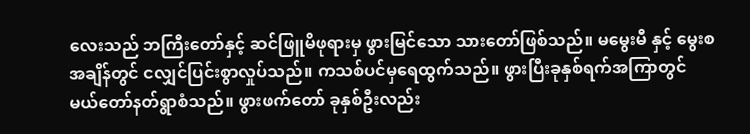လေးသည် ဘကြီးတော်နှင့် ဆင်ဖြူမိဖုရားမှ ဖွားမြင်သော သားတော်ဖြစ်သည်။ မမွေးမီ နှင့် မွေးစအချိန်တွင် ငလျှင်ပြင်းစွာလှုပ်သည်။ ကသစ်ပင်မှရေထွက်သည်။ ဖွားပြီးခုနှစ်ရက်အကြာတွင် မယ်တော်နတ်ရွာစံသည်။ ဖွားဖက်တော် ခုနှစ်ဦးလည်း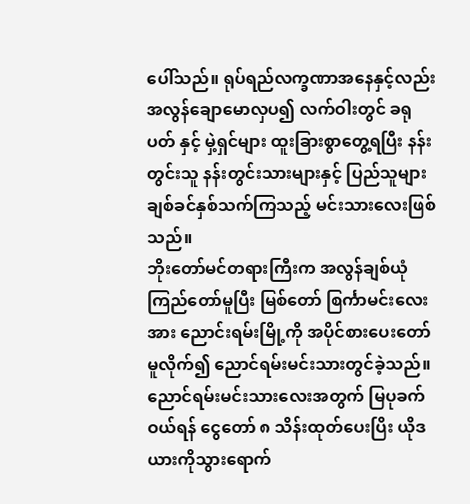ပေါ်သည်။ ရုပ်ရည်လက္ခဏာအနေနှင့်လည်း အလွန်ချောမောလှပ၍ လက်ဝါးတွင် ခရုပတ် နှင့် မှဲ့ရှင်များ ထူးခြားစွာတွေ့ရပြီး နန်းတွင်းသူ နန်းတွင်းသားများနှင့် ပြည်သူများ ချစ်ခင်နှစ်သက်ကြသည့် မင်းသားလေးဖြစ်သည်။
ဘိုးတော်မင်တရားကြီးက အလွန်ချစ်ယုံကြည်တော်မူပြီး မြစ်တော် စြင်္ကာမင်းလေးအား ညောင်းရမ်းမြို့ကို အပိုင်စားပေးတော်မူလိုက်၍ ညောင်ရမ်းမင်းသားတွင်ခဲ့သည်။ ညောင်ရမ်းမင်းသားလေးအတွက် မြပုခက်ဝယ်ရန် ငွေတော် ၈ သိန်းထုတ်ပေးပြိး ယိုဒယားကိုသွားရောက်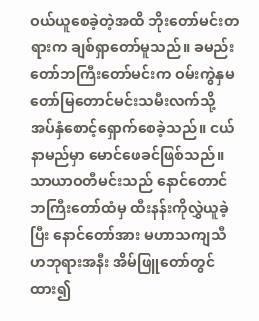ဝယ်ယူစေခဲ့တဲ့အထိ ဘိုးတော်မင်းတရားက ချစ်ရှာတော်မူသည်။ ခမည်းတော်ဘကြီးတော်မင်းက ဝမ်းကွဲနှမတော်မြတောင်မင်းသမီးလက်သို့ အပ်နှံစောင့်ရှောက်စေခဲ့သည်။ ငယ်နာမည်မှာ မောင်ဖေခင်ဖြစ်သည်။
သာယာဝတီမင်းသည် နောင်တောင် ဘကြီးတော်ထံမှ ထီးနန်းကိုလွှဲယူခဲ့ပြီး နောင်တော်အား မဟာသကျသီဟဘုရားအနီး အိမ်ဖြူတော်တွင်ထား၍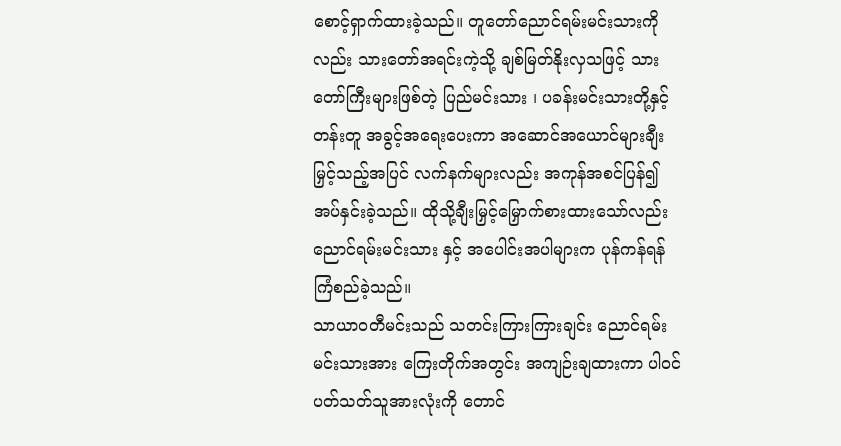စောင့်ရှာက်ထားခဲ့သည်။ တူတော်ညောင်ရမ်းမင်းသားကိုလည်း သားတော်အရင်းကဲ့သို့ ချစ်မြတ်နိုးလှသဖြင့် သားတော်ကြီးများဖြစ်တဲ့ ပြည်မင်းသား ၊ ပခန်းမင်းသားတို့နှင့်တန်းတူ အခွင့်အရေးပေးကာ အဆောင်အယောင်များချီးမြှင့်သည့်အပြင် လက်နက်များလည်း အကုန်အစင်ပြန်၍ အပ်နှင်းခဲ့သည်။ ထိုသို့ချီးမြှင့်မြှောက်စားထားသော်လည်း ညောင်ရမ်းမင်းသား နှင့် အပေါင်းအပါများက ပုန်ကန်ရန်ကြံစည်ခဲ့သည်။
သာယာဝတီမင်းသည် သတင်းကြားကြားချင်း ညောင်ရမ်းမင်းသားအား ကြေးတိုက်အတွင်း အကျဉ်းချထားကာ ပါဝင်ပတ်သတ်သူအားလုံးကို တောင်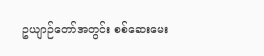ဥယျာဉ်တော်အတွင်း စစ်ဆေးမေး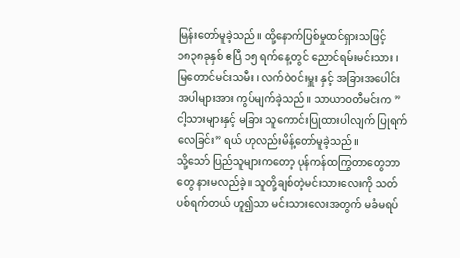မြန်းတော်မူခဲ့သည်။ ထို့နောက်ပြစ်မှုထင်ရှားသဖြင့် ၁၈၃၈ခုနှစ် ဧပြီ ၁၅ ရက်နေ့တွင် ညောင်ရမ်းမင်းသား ၊ မြတောင်မင်းသမီး ၊ လက်ဝဲ၀င်းမှူး နှင့် အခြားအပေါင်းအပါများအား ကွပ်မျက်ခဲ့သည်။ သာယာဝတီမင်းက ” ငါ့သားများနှင့် မခြား သူကောင်းပြုထားပါလျက် ပြုရက်လေခြင်း” ရယ် ဟုလည်းမိန့်တော်မူခဲ့သည်။
သို့သော် ပြည်သူများကတော့ ပုန်ကန်ထကြွတာတွေဘာတွေ နားမလည်ခဲ့။ သူတို့ချစ်တဲ့မင်းသားလေးကို သတ်ပစ်ရက်တယ် ဟူ၍သာ မင်းသားလေးအတွက် မခံမရပ်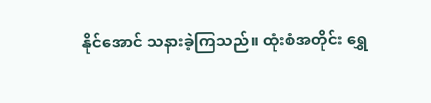နိုင်အောင် သနားခဲ့ကြသည်။ ထုံးစံအတိုင်း ရွှေ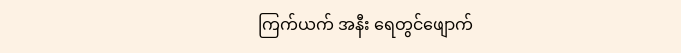ကြက်ယက် အနီး ရေတွင်ဖျောက်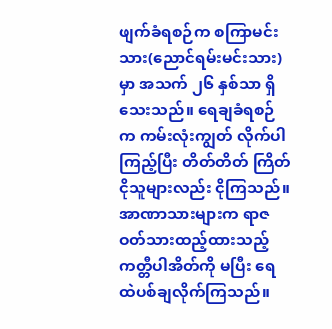ဖျက်ခံရစဉ်က စကြာမင်းသား(ညောင်ရမ်းမင်းသား) မှာ အသက် ၂၆ နှစ်သာ ရှိသေးသည်။ ရေချခံရစဉ်က ကမ်းလုံးကျွတ် လိုက်ပါကြည့်ပြီး တိတ်တိတ် ကြိတ်ငိုသူများလည်း ငိုကြသည်။ အာဏာသားများက ရာဇဝတ်သားထည့်ထားသည့် ကတ္တီပါအိတ်ကို မပြီး ရေထဲပစ်ချလိုက်ကြသည်။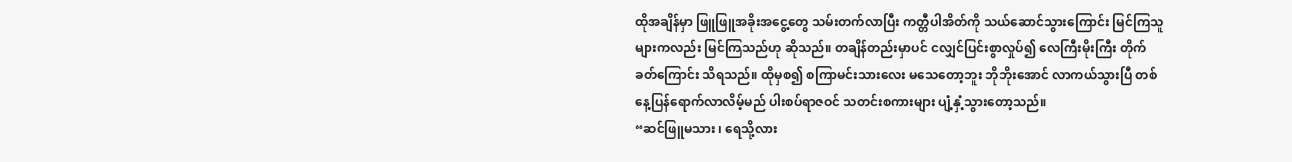ထိုအချိန်မှာ ဖြူဖြူအခိုးအငွေ့တွေ သမ်းတက်လာပြီး ကတ္တီပါအိတ်ကို သယ်ဆောင်သွားကြောင်း မြင်ကြသူများကလည်း မြင်ကြသည်ဟု ဆိုသည်။ တချိန်တည်းမှာပင် ငလျှင်ပြင်းစွာလှုပ်၍ လေကြီးမိုးကြီး တိုက်ခတ်ကြောင်း သိရသည်။ ထိုမှစ၍ စကြာမင်းသားလေး မသေတော့ဘူး ဘိုဘိုးအောင် လာကယ်သွားပြီ တစ်နေ့ပြန်ရောက်လာလိမ့်မည် ပါးစပ်ရာဇဝင် သတင်းစကားများ ပျံ့နှံ့သွားတော့သည်။
“ဆင်ဖြူမသား ၊ ရေသို့လား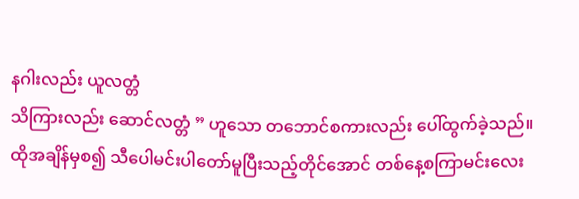နဂါးလည်း ယူလတ္တံ
သိကြားလည်း ဆောင်လတ္တံ ” ဟူသော တဘောင်စကားလည်း ပေါ်ထွက်ခဲ့သည်။
ထိုအချိန်မှစ၍ သီပေါမင်းပါတော်မူပြီးသည့်တိုင်အောင် တစ်နေ့စကြာမင်းလေး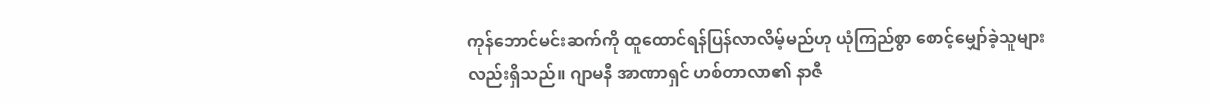ကုန်ဘောင်မင်းဆက်ကို ထူထောင်ရန်ပြန်လာလိမ့်မည်ဟု ယုံကြည်စွာ စောင့်မျှော်ခဲ့သူများလည်းရှိသည်။ ဂျာမနီ အာဏာရှင် ဟစ်တာလာ၏ နာဇီ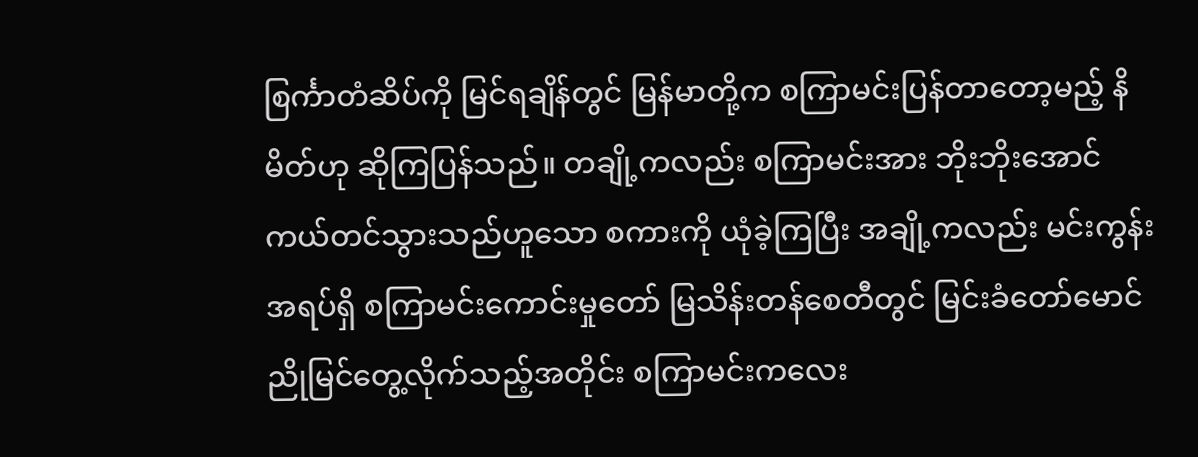စြင်္ကာတံဆိပ်ကို မြင်ရချိန်တွင် မြန်မာတို့က စကြာမင်းပြန်တာတော့မည့် နိမိတ်ဟု ဆိုကြပြန်သည်။ တချို့ကလည်း စကြာမင်းအား ဘိုးဘိုးအောင် ကယ်တင်သွားသည်ဟူသော စကားကို ယုံခဲ့ကြပြီး အချို့ကလည်း မင်းကွန်းအရပ်ရှိ စကြာမင်းကောင်းမှုတော် မြသိန်းတန်စေတီတွင် မြင်းခံတော်မောင်ညိုမြင်တွေ့လိုက်သည့်အတိုင်း စကြာမင်းကလေး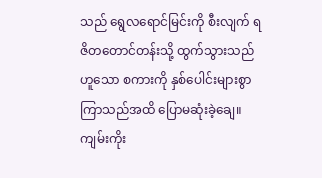သည် ရွေလရောင်မြင်းကို စီးလျက် ရဇိတတောင်တန်းသို့ ထွက်သွားသည်ဟူသော စကားကို နှစ်ပေါင်းများစွာ ကြာသည်အထိ ပြောမဆုံးခဲ့ချေ။
ကျမ်းကိုး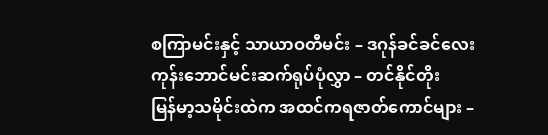စကြာမင်းနှင့် သာယာဝတီမင်း – ဒဂုန်ခင်ခင်လေး
ကုန်းဘောင်မင်းဆက်ရုပ်ပုံလွှာ – တင်နိုင်တိုး
မြန်မာ့သမိုင်းထဲက အထင်ကရဇာတ်ကောင်များ –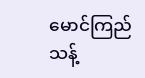မောင်ကြည်သန့်